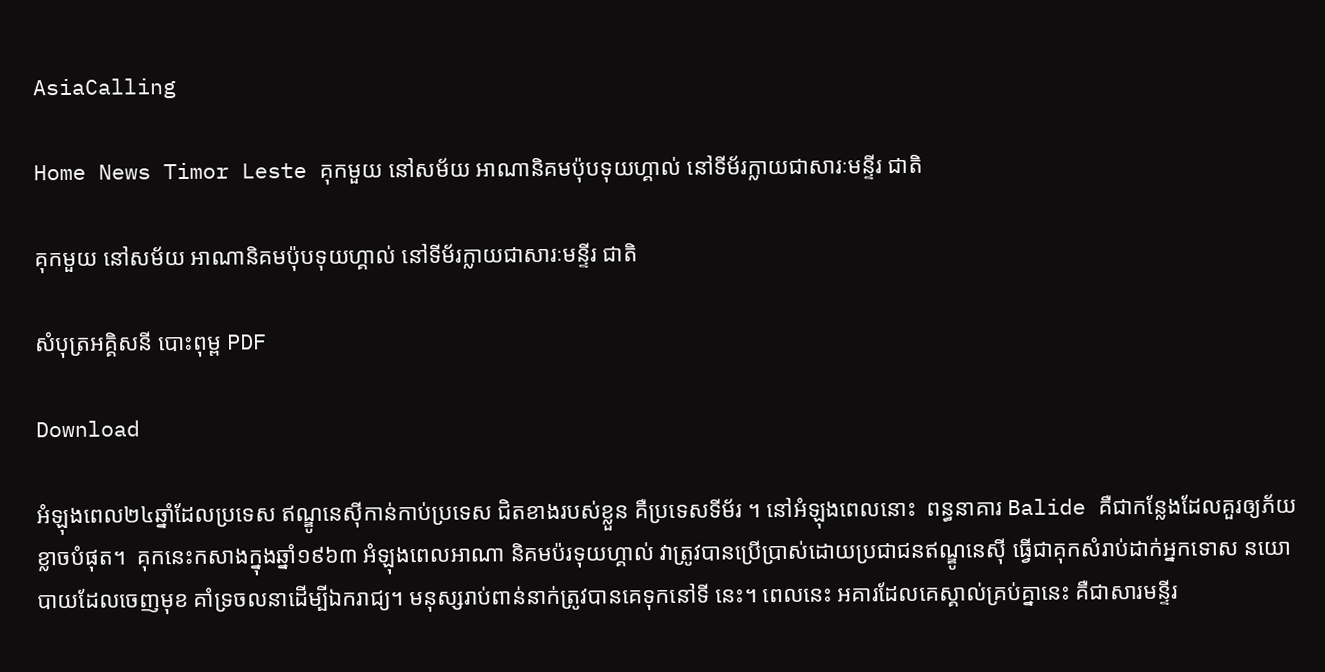AsiaCalling

Home News Timor Leste គុកមួយ នៅសម័យ អាណានិគមប៉ុបទុយហ្គាល់ នៅទីម័រក្លាយជាសារៈមន្ទីរ ជាតិ

គុកមួយ នៅសម័យ អាណានិគមប៉ុបទុយហ្គាល់ នៅទីម័រក្លាយជាសារៈមន្ទីរ ជាតិ

សំបុត្រអគ្គិសនី បោះពុម្ព PDF

Download

អំឡុងពេល២៤ឆ្នាំដែលប្រទេស ឥណ្ឌូនេស៊ីកាន់កាប់ប្រទេស ជិតខាងរបស់ខ្លួន គឺប្រទេសទីម័រ ។ នៅអំឡុងពេលនោះ  ពន្ធនាគារ Balide គឺជាកន្លែងដែលគួរឲ្យភ័យខ្លាចបំផុត។  គុកនេះកសាងក្នុងឆ្នាំ១៩៦៣ អំឡុងពេលអាណា និគមប៉រទុយហ្គាល់ វាត្រូវបានប្រើប្រាស់ដោយប្រជាជនឥណ្ឌូនេស៊ី ធ្វើជាគុកសំរាប់ដាក់អ្នកទោស នយោបាយដែលចេញមុខ គាំទ្រចលនាដើម្បីឯករាជ្យ។ មនុស្សរាប់ពាន់នាក់ត្រូវបានគេទុកនៅទី នេះ។ ពេលនេះ អគារដែលគេស្គាល់គ្រប់គ្នានេះ គឺជាសារមន្ទីរ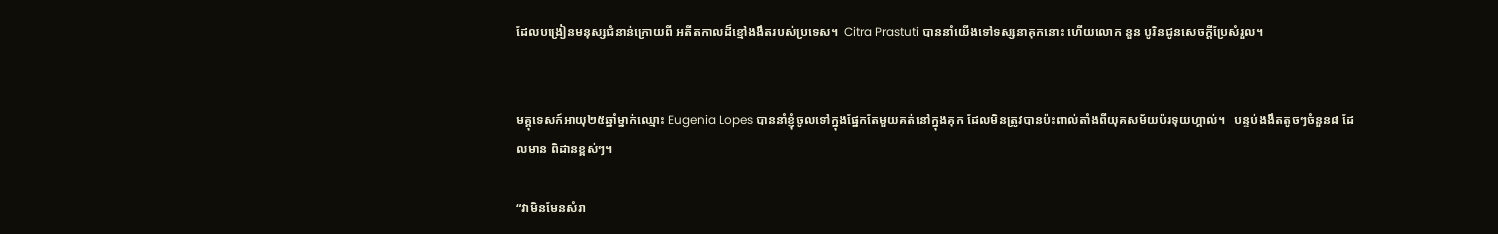ដែលបង្រៀនមនុស្សជំនាន់ក្រោយពី អតីតកាលដ៏ខ្មៅងងឹតរបស់ប្រទេស។  Citra Prastuti បាននាំយើងទៅទស្សនាគុកនោះ ហើយលោក នួន បូរិនជូនសេចក្តីប្រែសំរួល។


មគ្គុទេសក៍អាយុ២៥ឆ្នាំម្នាក់ឈ្មោះ Eugenia Lopes បាននាំខ្ញុំចូលទៅក្នុងផ្នែកតែមួយគត់នៅក្នុងគុក ដែលមិនត្រូវបានប៉ះពាល់តាំងពីយុគសម័យប៉រទុយហ្គាល់។   បន្ទប់ងងឹតតូចៗចំនួន៨ ដែលមាន ពិដានខ្ពស់ៗ។

“វាមិនមែនសំរា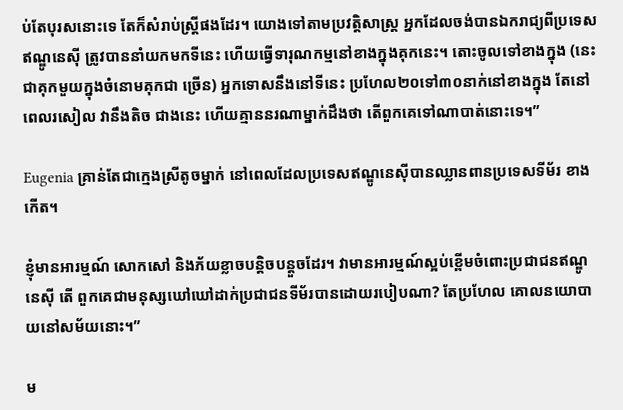ប់តែបុរសនោះទេ តែក៏សំរាប់ស្ត្រីផងដែរ។ យោងទៅតាមប្រវត្តិសាស្ត្រ អ្នកដែលចង់បានឯករាជ្យពីប្រទេសឥណ្ឌូនេស៊ី ត្រូវបាននាំយកមកទីនេះ ហើយធ្វើទារុណកម្មនៅខាងក្នុងគុកនេះ។ តោះចូលទៅខាងក្នុង (នេះជាគុកមួយក្នុងចំនោមគុកជា ច្រើន) អ្នកទោសនឹងនៅទីនេះ ប្រហែល២០ទៅ៣០នាក់នៅខាងក្នុង តែនៅពេលរសៀល វានឹងតិច ជាងនេះ ហើយគ្មាននរណាម្នាក់ដឹងថា តើពួកគេទៅណាបាត់នោះទេ។”

Eugenia គ្រាន់តែជាក្មេងស្រីតូចម្នាក់ នៅពេលដែលប្រទេសឥណ្ឌូនេស៊ីបានឈ្លានពានប្រទេសទីម័រ ខាងកើត។

ខ្ញុំមានអារម្មណ៍ សោកសៅ និងភ័យខ្លាចបន្តិចបន្តួចដែរ។ វាមានអារម្មណ៍ស្អប់ខ្ពើមចំពោះប្រជាជនឥណ្ឌូនេស៊ី តើ ពួកគេជាមនុស្សឃៅឃៅដាក់ប្រជាជនទីម័របានដោយរបៀបណា? តែប្រហែល គោលនយោបាយនៅសម័យនោះ។”

ម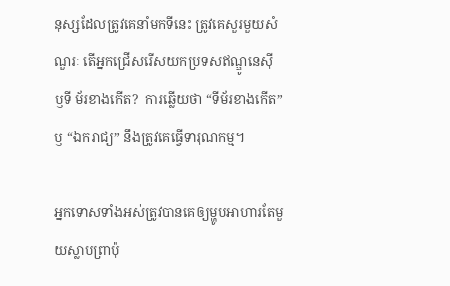នុស្សដែលត្រូវគេនាំមកទីនេះ ត្រូវគេសួរមួយសំណួរៈ តើអ្នកជ្រើសរើសយកប្រទសឥណ្ឌូនេស៊ី ឫទី ម័រខាងកើត?  ការឆ្លើយថា “ទីម័រខាងកើត” ឫ “ឯករាជ្យ” នឹងត្រូវគេធ្វើទារុណកម្ម។

អ្នកទោសទាំងអស់ត្រូវបានគេឲ្យម្ហូបអាហារតែមួយស្លាបព្រាប៉ុ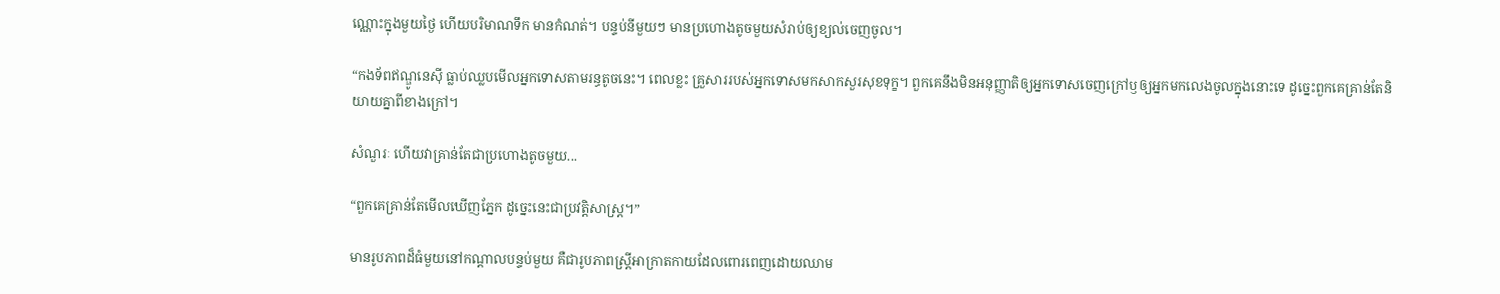ណ្ណោះក្នុងមួយថ្ងៃ ហើយបរិមាណទឹក មានកំណត់។ បន្ទប់នីមួយៗ មានប្រហោងតូចមួយសំរាប់ឲ្យខ្យល់ចេញចូល។

“កងទ័ពឥណ្ឌូនេស៊ី ធ្លាប់ឈ្លបមើលអ្នកទោសតាមរន្ធតូចនេះ។ ពេលខ្លះ គ្រួសាររបស់អ្នកទោសមកសាកសួរសុខទុក្ខ។ ពួកគេនឹងមិនអនុញ្ញាតិឲ្យអ្នកទោសចេញក្រៅឫឲ្យអ្នកមកលេងចូលក្នុងនោះទេ ដូច្នេះពួកគេគ្រាន់តែនិយាយគ្នាពីខាងក្រៅ។

សំណួរៈ ហើយវាគ្រាន់តែជាប្រហោងតូចមួយ...

“ពួកគេគ្រាន់តែមើលឃើញភ្នែក ដូច្នេះនេះជាប្រវត្តិសាស្ត្រ។”

មានរូបភាពដ៏ធំមួយនៅកណ្តាលបន្ទប់មួយ គឺជារូបភាពស្ត្រីអាក្រាតកាយដែលពោរពេញដោយឈាម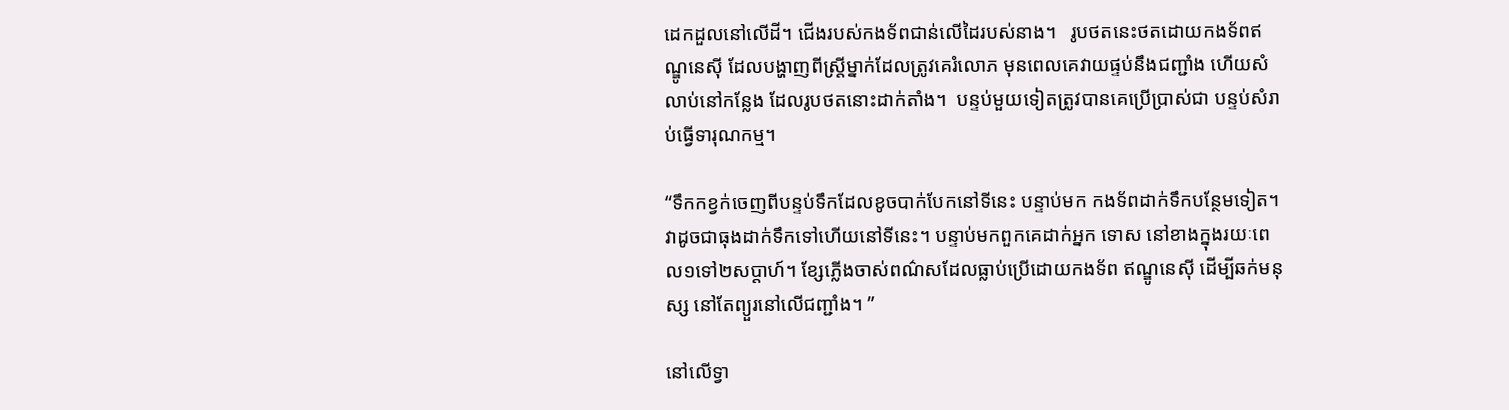ដេកដួលនៅលើដី។ ជើងរបស់កងទ័ពជាន់លើដៃរបស់នាង។   រូបថតនេះថតដោយកងទ័ពឥណ្ឌូនេស៊ី ដែលបង្ហាញពីស្រ្តីម្នាក់ដែលត្រូវគេរំលោភ មុនពេលគេវាយផ្ទប់នឹងជញ្ជាំង ហើយសំលាប់នៅកន្លែង ដែលរូបថតនោះដាក់តាំង។  បន្ទប់មួយទៀតត្រូវបានគេប្រើប្រាស់ជា បន្ទប់សំរាប់ធ្វើទារុណកម្ម។

“ទឹកកខ្វក់ចេញពីបន្ទប់ទឹកដែលខូចបាក់បែកនៅទីនេះ បន្ទាប់មក កងទ័ពដាក់ទឹកបន្ថែមទៀត។ វាដូចជាធុងដាក់ទឹកទៅហើយនៅទីនេះ។ បន្ទាប់មកពួកគេដាក់អ្នក ទោស នៅខាងក្នុងរយៈពេល១ទៅ២សប្តាហ៍។ ខ្សែភ្លើងចាស់ពណ៌សដែលធ្លាប់ប្រើដោយកងទ័ព ឥណ្ឌូនេស៊ី ដើម្បីឆក់មនុស្ស នៅតែព្យួរនៅលើជញ្ជាំង។ ”

នៅលើទ្វា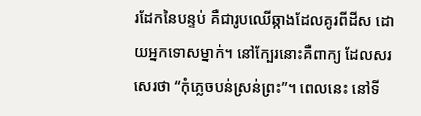រដែកនៃបន្ទប់ គឺជារូបឈើឆ្កាងដែលគូរពីដីស ដោយអ្នកទោសម្នាក់។ នៅក្បែរនោះគឺពាក្យ ដែលសរសេរថា “កុំភ្លេចបន់ស្រន់ព្រះ”។ ពេលនេះ នៅទី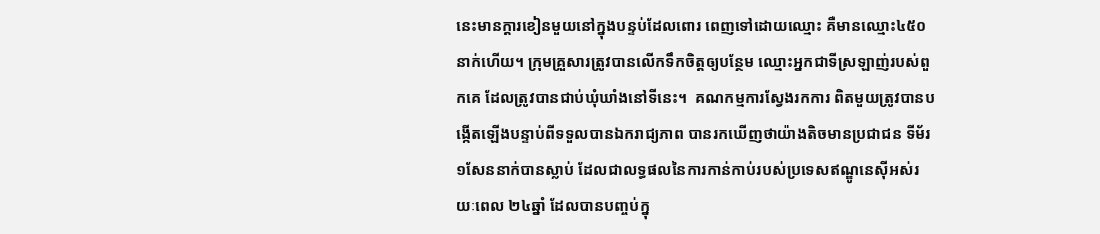នេះមានក្តារខៀនមួយនៅក្នុងបន្ទប់ដែលពោរ ពេញទៅដោយឈ្មោះ គឺមានឈ្មោះ៤៥០នាក់ហើយ។ ក្រុមគ្រួសារត្រូវបានលើកទឹកចិត្តឲ្យបន្ថែម ឈ្មោះអ្នកជាទីស្រឡាញ់របស់ពួកគេ ដែលត្រូវបានជាប់ឃុំឃាំងនៅទីនេះ។  គណកម្មការស្វែងរកការ ពិតមួយត្រូវបានបង្កើតឡើងបន្ទាប់ពីទទួលបានឯករាជ្យភាព បានរកឃើញថាយ៉ាងតិចមានប្រជាជន ទីម័រ១សែននាក់បានស្លាប់ ដែលជាលទ្ធផលនៃការកាន់កាប់របស់ប្រទេសឥណ្ឌូនេស៊ីអស់រយៈពេល ២៤ឆ្នាំ ដែលបានបញ្ចប់ក្នុ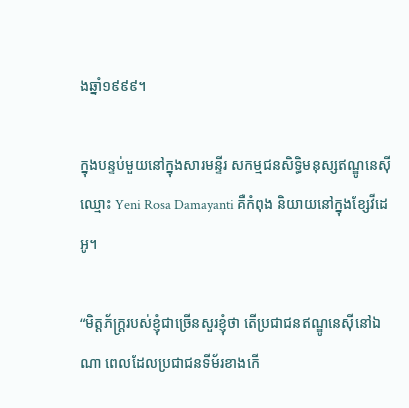ងឆ្នាំ១៩៩៩។

ក្នុងបន្ទប់មួយនៅក្នុងសារមន្ទីរ សកម្មជនសិទ្ធិមនុស្សឥណ្ឌូនេស៊ីឈ្មោះ Yeni Rosa Damayanti គឺកំពុង និយាយនៅក្នុងខ្សែវីដេអូ។

“មិត្តភ័ក្រ្តរបស់ខ្ញុំជាច្រើនសួរខ្ញុំថា តើប្រជាជនឥណ្ឌូនេស៊ីនៅឯណា ពេលដែលប្រជាជនទីម័រខាងកើ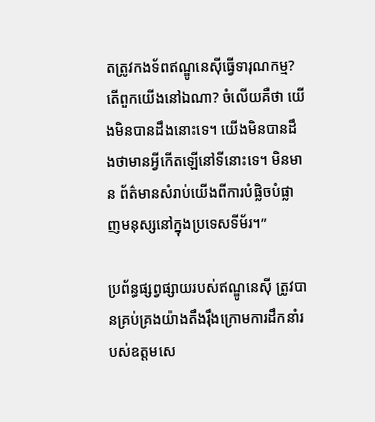តត្រូវកងទ័ពឥណ្ឌូនេស៊ីធ្វើទារុណកម្ម? តើពួកយើងនៅឯណា? ចំលើយគឺថា យើងមិនបានដឹងនោះទេ។ យើងមិនបានដឹងថាមានអ្វីកើតឡើនៅទីនោះទេ។ មិនមាន ព័ត៌មានសំរាប់យើងពីការបំផ្លិចបំផ្លាញមនុស្សនៅក្នុងប្រទេសទីម័រ។”

ប្រព័ន្ធផ្សព្វផ្សាយរបស់ឥណ្ឌូនេស៊ី ត្រូវបានគ្រប់គ្រងយ៉ាងតឹងរ៉ឹងក្រោមការដឹកនាំរបស់ឧត្តមសេ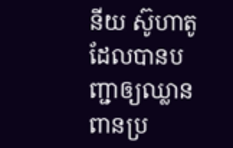នីយ ស៊ូហាតូ ដែលបានបញ្ជាឲ្យឈ្លានពានប្រ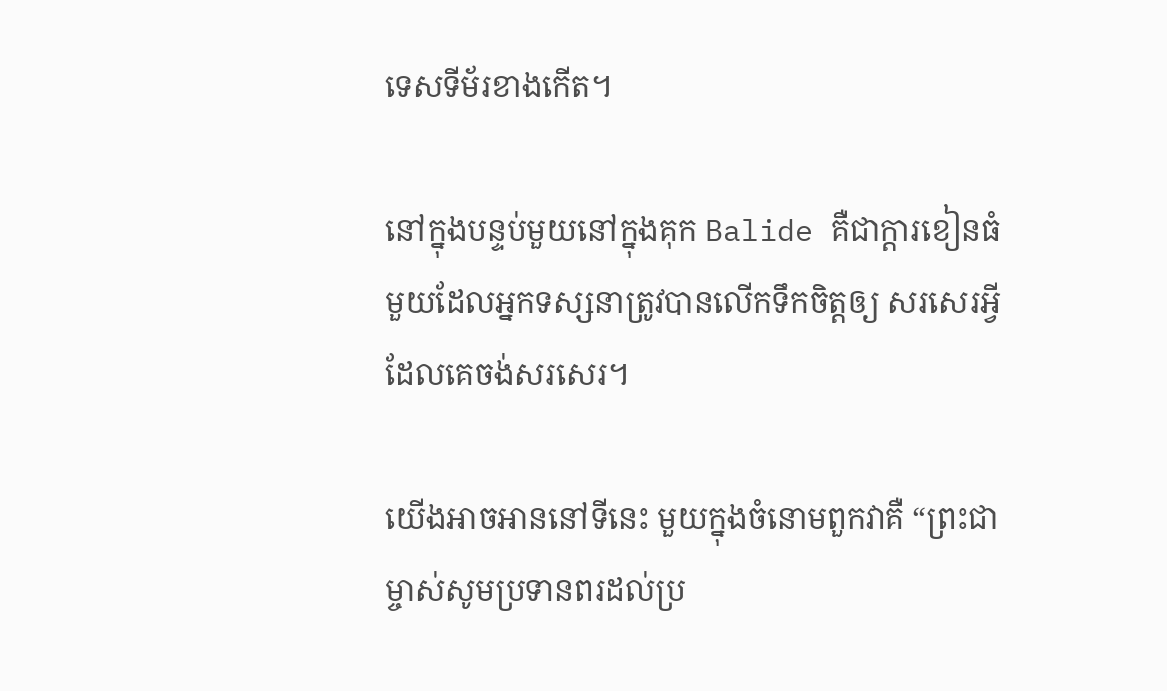ទេសទីម័រខាងកើត។

នៅក្នុងបន្ទប់មួយនៅក្នុងគុក Balide គឺជាក្តារខៀនធំមួយដែលអ្នកទស្សនាត្រូវបានលើកទឹកចិត្តឲ្យ សរសេរអ្វីដែលគេចង់សរសេរ។

យើងអាចអាននៅទីនេះ មួយក្នុងចំនោមពួកវាគឺ “ព្រះជាម្ចាស់សូមប្រទានពរដល់ប្រ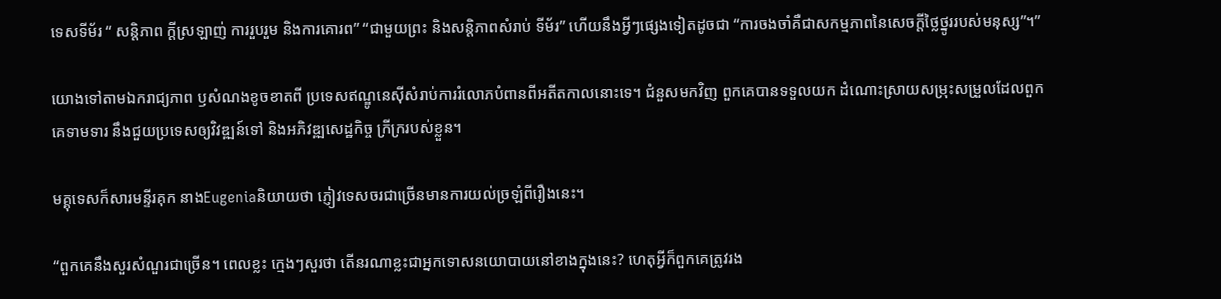ទេសទីម័រ “ សន្តិភាព ក្តីស្រឡាញ់ ការរួបរួម និងការគោរព” “ជាមួយព្រះ និងសន្តិភាពសំរាប់ ទីម័រ” ហើយនឹងអ្វីៗផ្សេងទៀតដូចជា “ការចងចាំគឺជាសកម្មភាពនៃសេចក្តីថ្លៃថ្នូររបស់មនុស្ស”។”

យោងទៅតាមឯករាជ្យភាព ឫសំណងខូចខាតពី ប្រទេសឥណ្ឌូនេស៊ីសំរាប់ការរំលោភបំពានពីអតីតកាលនោះទេ។ ជំនួសមកវិញ ពួកគេបានទទួលយក ដំណោះស្រាយសម្រុះសម្រួលដែលពួកគេទាមទារ នឹងជួយប្រទេសឲ្យវិវឌ្ឍន៍ទៅ និងអភិវឌ្ឍសេដ្ឋកិច្ច ក្រីក្ររបស់ខ្លួន។

មគ្គុទេសក៏សារមន្ទីរគុក នាងEugeniaនិយាយថា ភ្ញៀវទេសចរជាច្រើនមានការយល់ច្រឡំពីរឿងនេះ។

“ពួកគេនឹងសួរសំណួរជាច្រើន។ ពេលខ្លះ ក្មេងៗសួរថា តើនរណាខ្លះជាអ្នកទោសនយោបាយនៅខាងក្នុងនេះ? ហេតុអ្វីក៏ពួកគេត្រូវរង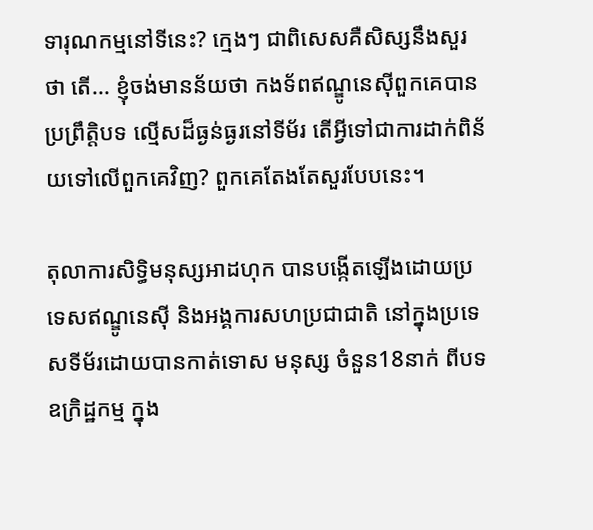ទារុណកម្មនៅទីនេះ? ក្មេងៗ ជាពិសេសគឺសិស្សនឹងសួរថា តើ... ខ្ញុំចង់មានន័យថា កងទ័ពឥណ្ឌូនេស៊ីពួកគេបានប្រព្រឹត្តិបទ ល្មើសដ៏ធ្ងន់ធ្ងរនៅទីម័រ តើអ្វីទៅជាការដាក់ពិន័យទៅលើពួកគេវិញ? ពួកគេតែងតែសួរបែបនេះ។

តុលាការសិទ្ធិមនុស្សអាដហុក បានបង្កើតឡើងដោយប្រទេសឥណ្ឌូនេស៊ី និងអង្គការសហប្រជាជាតិ នៅក្នុងប្រទេសទីម័រដោយបានកាត់ទោស មនុស្ស ចំនួន18នាក់ ពីបទឧក្រិដ្ឋកម្ម ក្នុង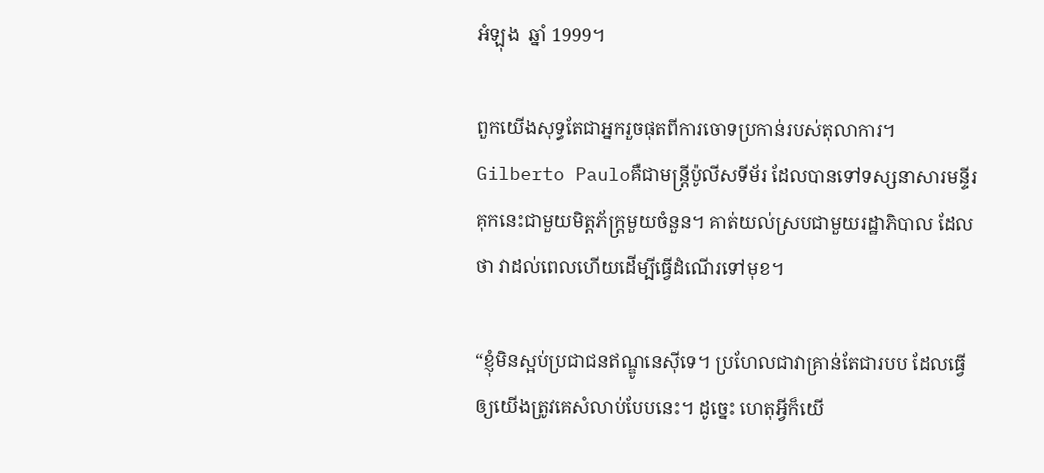អំឡុង  ឆ្នាំ 1999។

ពួកយើងសុទ្ធតែជាអ្នករួចផុតពីការចោទប្រកាន់របស់តុលាការ។ Gilberto Pauloគឺជាមន្រ្តីប៉ូលីសទីម័រ ដែលបានទៅទស្សនាសារមន្ទីរគុកនេះជាមួយមិត្តភ័ក្រ្តមួយចំនួន។ គាត់យល់ស្របជាមួយរដ្ឋាភិបាល ដែលថា វាដល់ពេលហើយដើម្បីធ្វើដំណើរទៅមុខ។

“ខ្ញុំមិនស្អប់ប្រជាជនឥណ្ឌូនេស៊ីទេ។ ប្រហែលជាវាគ្រាន់តែជារបប ដែលធ្វើឲ្យយើងត្រូវគេសំលាប់បែបនេះ។ ដូច្នេះ ហេតុអ្វីក៏យើ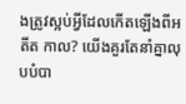ងត្រូវស្អប់អ្វីដែលកើតឡើងពីអតីត កាល? យើងគួរតែនាំគ្នាលុបបំបា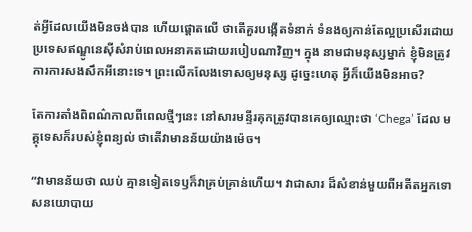ត់អ្វីដែលយើងមិនចង់បាន ហើយផ្តោតលើ ថាតើគួរបង្កើតទំនាក់ ទំនងឲ្យកាន់តែល្អប្រសើរដោយប្រទេសឥណ្ឌូនេស៊ីសំរាប់ពេលអនាគតដោយរបៀបណាវិញ។ ក្នុង នាមជាមនុស្សម្នាក់ ខ្ញុំមិនត្រូវការការសងសឹកអីនោះទេ។ ព្រះលើកលែងទោសឲ្យមនុស្ស ដូច្នេះហេតុ អ្វីក៏យើងមិនអាច?

តែការតាំងពិពណ៌កាលពីពេលថ្មីៗនេះ នៅសារមន្ទីរគុកត្រូវបានគេឲ្យឈ្មោះថា ‘Chega’ ដែល មគ្គុទេសក៏របស់ខ្ញុំពន្យល់ ថាតើវាមានន័យយ៉ាងម៉េច។

“វាមានន័យថា ឈប់ គ្មានទៀតទេឫក៏វាគ្រប់គ្រាន់ហើយ។ វាជាសារ ដ៏សំខាន់មួយពីអតីតអ្នកទោសនយោបាយ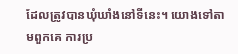ដែលត្រូវបានឃុំឃាំងនៅទីនេះ។ យោងទៅតាមពួកគេ ការប្រ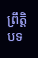ព្រឹត្តិបទ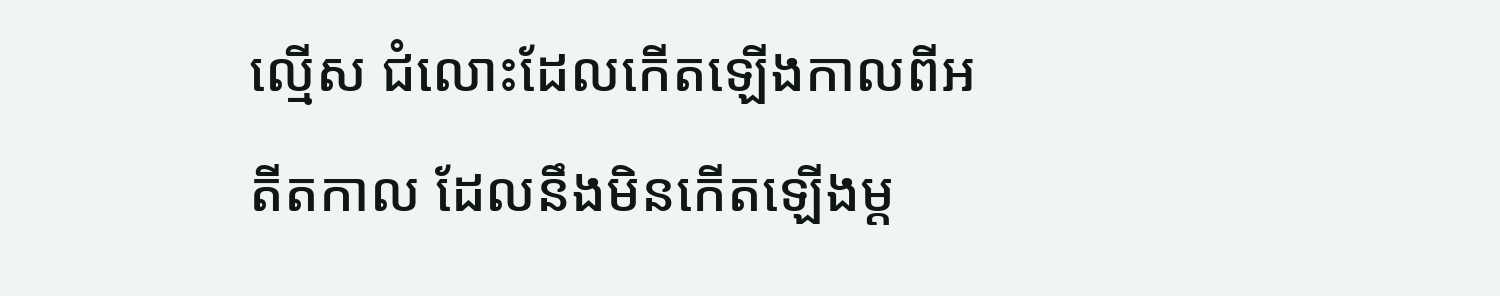ល្មើស ជំលោះដែលកើតឡើងកាលពីអតីតកាល ដែលនឹងមិនកើតឡើងម្ត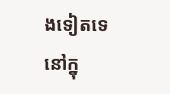ងទៀតទេ នៅក្នុ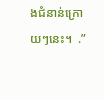ងជំនាន់ក្រោយៗនេះ។  .”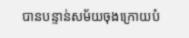បានបន្ទាន់សម័យចុងក្រោយបំ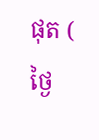ផុត ( ថ្ងៃ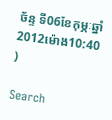ច័ន្ទ ទី06ខែកុម្ភៈឆ្នាំ2012ម៉ោង10:40 )

Search